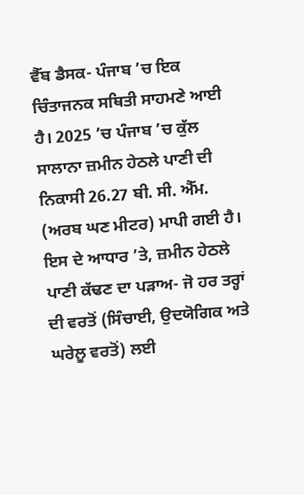ਵੈੱਬ ਡੈਸਕ- ਪੰਜਾਬ ’ਚ ਇਕ ਚਿੰਤਾਜਨਕ ਸਥਿਤੀ ਸਾਹਮਣੇ ਆਈ ਹੈ। 2025 ’ਚ ਪੰਜਾਬ ’ਚ ਕੁੱਲ ਸਾਲਾਨਾ ਜ਼ਮੀਨ ਹੇਠਲੇ ਪਾਣੀ ਦੀ ਨਿਕਾਸੀ 26.27 ਬੀ. ਸੀ. ਐੱਮ. (ਅਰਬ ਘਣ ਮੀਟਰ) ਮਾਪੀ ਗਈ ਹੈ। ਇਸ ਦੇ ਆਧਾਰ ’ਤੇ, ਜ਼ਮੀਨ ਹੇਠਲੇ ਪਾਣੀ ਕੱਢਣ ਦਾ ਪੜਾਅ- ਜੋ ਹਰ ਤਰ੍ਹਾਂ ਦੀ ਵਰਤੋਂ (ਸਿੰਚਾਈ, ਉਦਯੋਗਿਕ ਅਤੇ ਘਰੇਲੂ ਵਰਤੋਂ) ਲਈ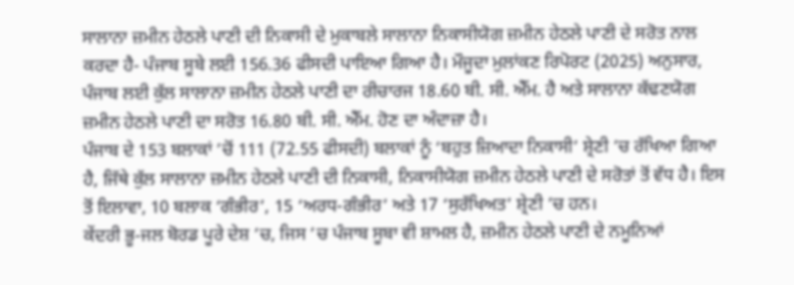ਸਾਲਾਨਾ ਜ਼ਮੀਨ ਹੇਠਲੇ ਪਾਣੀ ਦੀ ਨਿਕਾਸੀ ਦੇ ਮੁਕਾਬਲੇ ਸਾਲਾਨਾ ਨਿਕਾਸੀਯੋਗ ਜ਼ਮੀਨ ਹੇਠਲੇ ਪਾਣੀ ਦੇ ਸਰੋਤ ਨਾਲ ਕਰਦਾ ਹੈ- ਪੰਜਾਬ ਸੂਬੇ ਲਈ 156.36 ਫੀਸਦੀ ਪਾਇਆ ਗਿਆ ਹੈ। ਮੌਜੂਦਾ ਮੁਲਾਂਕਣ ਰਿਪੋਰਟ (2025) ਅਨੁਸਾਰ, ਪੰਜਾਬ ਲਈ ਕੁੱਲ ਸਾਲਾਨਾ ਜ਼ਮੀਨ ਹੇਠਲੇ ਪਾਣੀ ਦਾ ਰੀਚਾਰਜ 18.60 ਬੀ. ਸੀ. ਐੱਮ. ਹੈ ਅਤੇ ਸਾਲਾਨਾ ਕੱਢਣਯੋਗ ਜ਼ਮੀਨ ਹੇਠਲੇ ਪਾਣੀ ਦਾ ਸਰੋਤ 16.80 ਬੀ. ਸੀ. ਐੱਮ. ਹੋਣ ਦਾ ਅੰਦਾਜ਼ਾ ਹੈ।
ਪੰਜਾਬ ਦੇ 153 ਬਲਾਕਾਂ ’ਚੋਂ 111 (72.55 ਫੀਸਦੀ) ਬਲਾਕਾਂ ਨੂੰ ‘ਬਹੁਤ ਜ਼ਿਆਦਾ ਨਿਕਾਸੀ’ ਸ਼੍ਰੇਣੀ ’ਚ ਰੱਖਿਆ ਗਿਆ ਹੈ, ਜਿੱਥੇ ਕੁੱਲ ਸਾਲਾਨਾ ਜ਼ਮੀਨ ਹੇਠਲੇ ਪਾਣੀ ਦੀ ਨਿਕਾਸੀ, ਨਿਕਾਸੀਯੋਗ ਜ਼ਮੀਨ ਹੇਠਲੇ ਪਾਣੀ ਦੇ ਸਰੋਤਾਂ ਤੋਂ ਵੱਧ ਹੈ। ਇਸ ਤੋਂ ਇਲਾਵਾ, 10 ਬਲਾਕ ‘ਗੰਭੀਰ’, 15 ‘ਅਰਧ-ਗੰਭੀਰ’ ਅਤੇ 17 ‘ਸੁਰੱਖਿਅਤ’ ਸ਼੍ਰੇਣੀ ’ਚ ਹਨ।
ਕੇਂਦਰੀ ਭੂ-ਜਲ ਬੋਰਡ ਪੂਰੇ ਦੇਸ਼ ’ਚ, ਜਿਸ ’ਚ ਪੰਜਾਬ ਸੂਬਾ ਵੀ ਸ਼ਾਮਲ ਹੈ, ਜ਼ਮੀਨ ਹੇਠਲੇ ਪਾਣੀ ਦੇ ਨਮੂਨਿਆਂ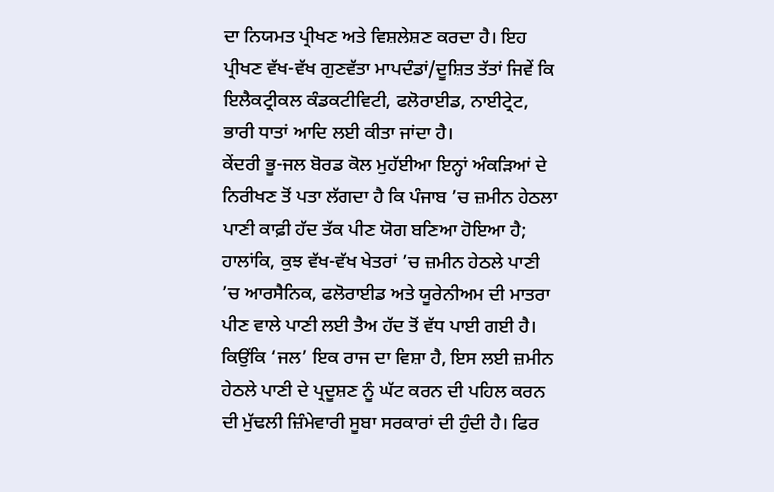ਦਾ ਨਿਯਮਤ ਪ੍ਰੀਖਣ ਅਤੇ ਵਿਸ਼ਲੇਸ਼ਣ ਕਰਦਾ ਹੈ। ਇਹ ਪ੍ਰੀਖਣ ਵੱਖ-ਵੱਖ ਗੁਣਵੱਤਾ ਮਾਪਦੰਡਾਂ/ਦੂਸ਼ਿਤ ਤੱਤਾਂ ਜਿਵੇਂ ਕਿ ਇਲੈਕਟ੍ਰੀਕਲ ਕੰਡਕਟੀਵਿਟੀ, ਫਲੋਰਾਈਡ, ਨਾਈਟ੍ਰੇਟ, ਭਾਰੀ ਧਾਤਾਂ ਆਦਿ ਲਈ ਕੀਤਾ ਜਾਂਦਾ ਹੈ।
ਕੇਂਦਰੀ ਭੂ-ਜਲ ਬੋਰਡ ਕੋਲ ਮੁਹੱਈਆ ਇਨ੍ਹਾਂ ਅੰਕੜਿਆਂ ਦੇ ਨਿਰੀਖਣ ਤੋਂ ਪਤਾ ਲੱਗਦਾ ਹੈ ਕਿ ਪੰਜਾਬ ’ਚ ਜ਼ਮੀਨ ਹੇਠਲਾ ਪਾਣੀ ਕਾਫ਼ੀ ਹੱਦ ਤੱਕ ਪੀਣ ਯੋਗ ਬਣਿਆ ਹੋਇਆ ਹੈ; ਹਾਲਾਂਕਿ, ਕੁਝ ਵੱਖ-ਵੱਖ ਖੇਤਰਾਂ ’ਚ ਜ਼ਮੀਨ ਹੇਠਲੇ ਪਾਣੀ ’ਚ ਆਰਸੈਨਿਕ, ਫਲੋਰਾਈਡ ਅਤੇ ਯੂਰੇਨੀਅਮ ਦੀ ਮਾਤਰਾ ਪੀਣ ਵਾਲੇ ਪਾਣੀ ਲਈ ਤੈਅ ਹੱਦ ਤੋਂ ਵੱਧ ਪਾਈ ਗਈ ਹੈ।
ਕਿਉਂਕਿ ‘ਜਲ’ ਇਕ ਰਾਜ ਦਾ ਵਿਸ਼ਾ ਹੈ, ਇਸ ਲਈ ਜ਼ਮੀਨ ਹੇਠਲੇ ਪਾਣੀ ਦੇ ਪ੍ਰਦੂਸ਼ਣ ਨੂੰ ਘੱਟ ਕਰਨ ਦੀ ਪਹਿਲ ਕਰਨ ਦੀ ਮੁੱਢਲੀ ਜ਼ਿੰਮੇਵਾਰੀ ਸੂਬਾ ਸਰਕਾਰਾਂ ਦੀ ਹੁੰਦੀ ਹੈ। ਫਿਰ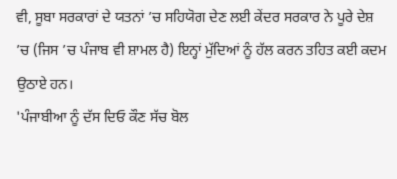ਵੀ, ਸੂਬਾ ਸਰਕਾਰਾਂ ਦੇ ਯਤਨਾਂ ’ਚ ਸਹਿਯੋਗ ਦੇਣ ਲਈ ਕੇਂਦਰ ਸਰਕਾਰ ਨੇ ਪੂਰੇ ਦੇਸ਼ ’ਚ (ਜਿਸ ’ਚ ਪੰਜਾਬ ਵੀ ਸ਼ਾਮਲ ਹੈ) ਇਨ੍ਹਾਂ ਮੁੱਦਿਆਂ ਨੂੰ ਹੱਲ ਕਰਨ ਤਹਿਤ ਕਈ ਕਦਮ ਉਠਾਏ ਹਨ।
'ਪੰਜਾਬੀਆ ਨੂੰ ਦੱਸ ਦਿਓ ਕੌਣ ਸੱਚ ਬੋਲ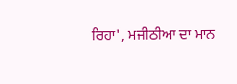ਰਿਹਾ', ਮਜੀਠੀਆ ਦਾ ਮਾਨ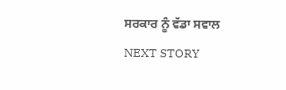ਸਰਕਾਰ ਨੂੰ ਵੱਡਾ ਸਵਾਲ
NEXT STORY